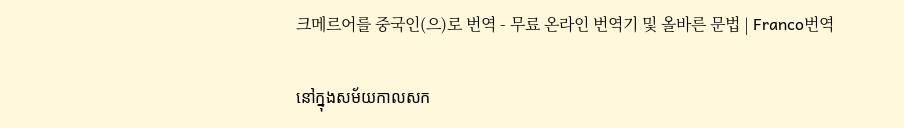크메르어를 중국인(으)로 번역 - 무료 온라인 번역기 및 올바른 문법 | Franco번역

នៅក្នុងសម័យកាលសក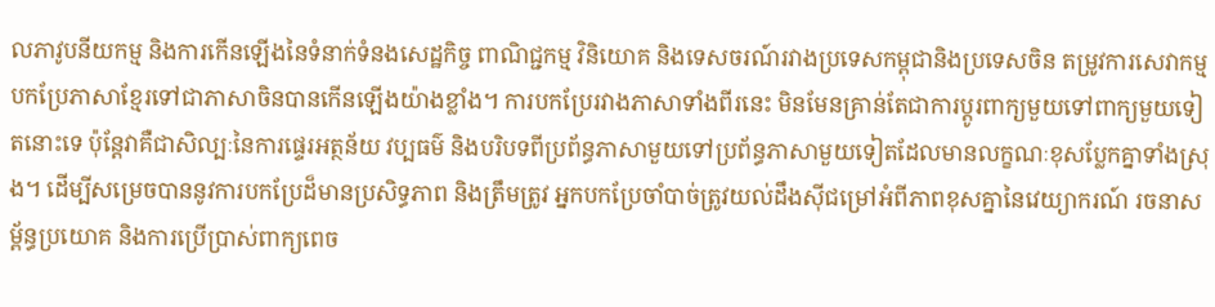លភាវូបនីយកម្ម និងការកើនឡើងនៃទំនាក់ទំនងសេដ្ឋកិច្ច ពាណិជ្ជកម្ម វិនិយោគ និងទេសចរណ៍រវាងប្រទេសកម្ពុជានិងប្រទេសចិន តម្រូវការសេវាកម្មបកប្រែភាសាខ្មែរទៅជាភាសាចិនបានកើនឡើងយ៉ាងខ្លាំង។ ការបកប្រែរវាងភាសាទាំងពីរនេះ មិនមែនគ្រាន់តែជាការប្តូរពាក្យមួយទៅពាក្យមួយទៀតនោះទេ ប៉ុន្តែវាគឺជាសិល្បៈនៃការផ្ទេរអត្ថន័យ វប្បធម៌ និងបរិបទពីប្រព័ន្ធភាសាមួយទៅប្រព័ន្ធភាសាមួយទៀតដែលមានលក្ខណៈខុសប្លែកគ្នាទាំងស្រុង។ ដើម្បីសម្រេចបាននូវការបកប្រែដ៏មានប្រសិទ្ធភាព និងត្រឹមត្រូវ អ្នកបកប្រែចាំបាច់ត្រូវយល់ដឹងស៊ីជម្រៅអំពីភាពខុសគ្នានៃវេយ្យាករណ៍ រចនាសម្ព័ន្ធប្រយោគ និងការប្រើប្រាស់ពាក្យពេច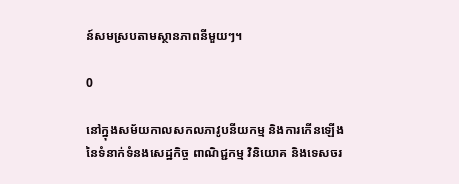ន៍សមស្របតាមស្ថានភាពនីមួយៗ។

0

នៅក្នុងសម័យកាលសកលភាវូបនីយកម្ម និងការកើនឡើងនៃទំនាក់ទំនងសេដ្ឋកិច្ច ពាណិជ្ជកម្ម វិនិយោគ និងទេសចរ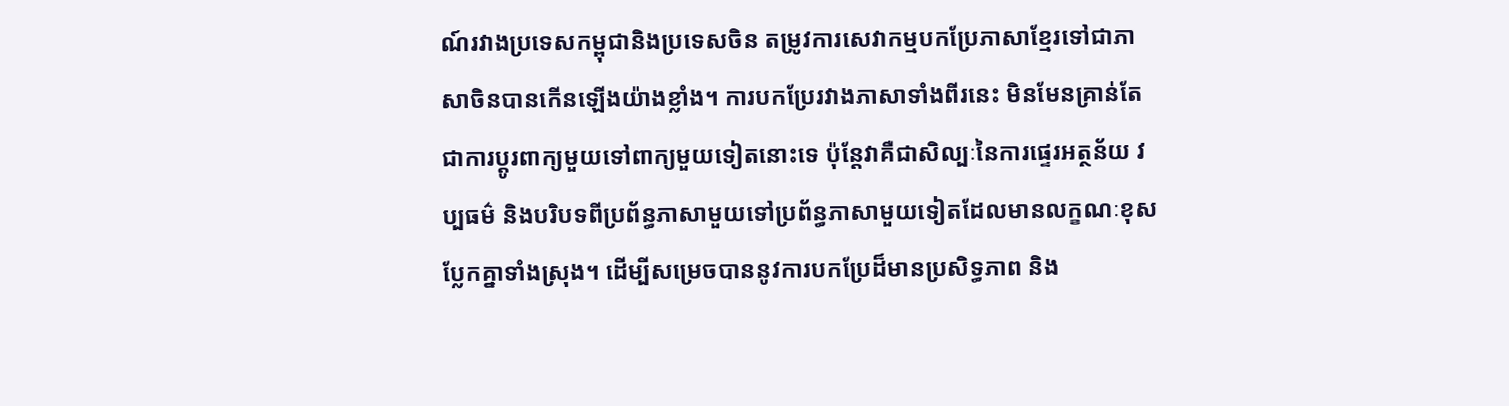ណ៍រវាងប្រទេសកម្ពុជានិងប្រទេសចិន តម្រូវការសេវាកម្មបកប្រែភាសាខ្មែរទៅជាភាសាចិនបានកើនឡើងយ៉ាងខ្លាំង។ ការបកប្រែរវាងភាសាទាំងពីរនេះ មិនមែនគ្រាន់តែជាការប្តូរពាក្យមួយទៅពាក្យមួយទៀតនោះទេ ប៉ុន្តែវាគឺជាសិល្បៈនៃការផ្ទេរអត្ថន័យ វប្បធម៌ និងបរិបទពីប្រព័ន្ធភាសាមួយទៅប្រព័ន្ធភាសាមួយទៀតដែលមានលក្ខណៈខុសប្លែកគ្នាទាំងស្រុង។ ដើម្បីសម្រេចបាននូវការបកប្រែដ៏មានប្រសិទ្ធភាព និង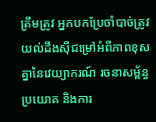ត្រឹមត្រូវ អ្នកបកប្រែចាំបាច់ត្រូវយល់ដឹងស៊ីជម្រៅអំពីភាពខុសគ្នានៃវេយ្យាករណ៍ រចនាសម្ព័ន្ធប្រយោគ និងការ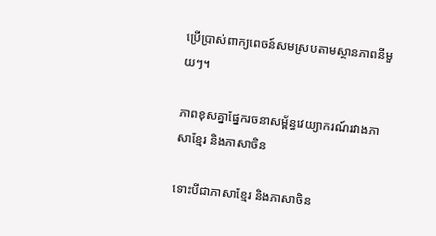ប្រើប្រាស់ពាក្យពេចន៍សមស្របតាមស្ថានភាពនីមួយៗ។

ភាពខុសគ្នាផ្នែករចនាសម្ព័ន្ធវេយ្យាករណ៍រវាងភាសាខ្មែរ និងភាសាចិន

ទោះបីជាភាសាខ្មែរ និងភាសាចិន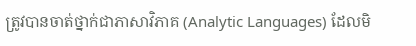ត្រូវបានចាត់ថ្នាក់ជាភាសាវិភាគ (Analytic Languages) ដែលមិ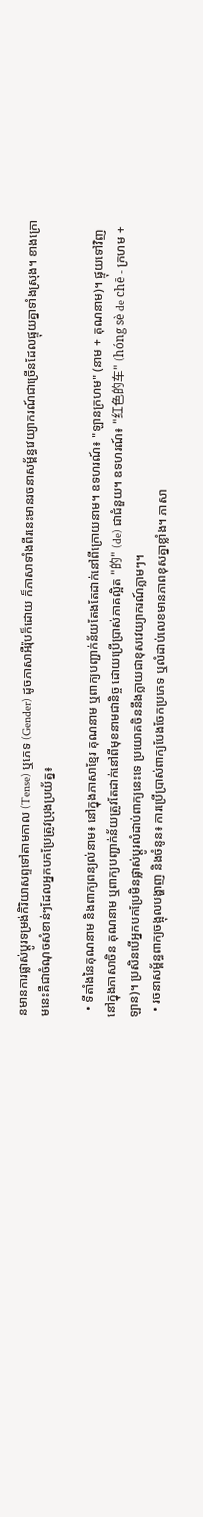នមានការផ្លាស់ប្តូរទម្រង់កិរិយាសព្ទទៅតាមកាល (Tense) ឬភេទ (Gender) ដូចភាសាអឺរ៉ុបក៏ដោយ ក៏ភាសាទាំងពីរនេះមានរចនាសម្ព័ន្ធវេយ្យាករណ៍ជាច្រើនដែលផ្ទុយគ្នាទាំងស្រុង។ ខាងក្រោមនេះគឺជាចំណុចសំខាន់ៗដែលអ្នកបកប្រែត្រូវប្រុងប្រយ័ត្ន៖

  • ទីតាំងនៃគុណនាម និងពាក្យពន្យល់នាម៖ នៅក្នុងភាសាខ្មែរ គុណនាម ឬពាក្យបញ្ជាក់ន័យតែងតែដាក់នៅពីក្រោយនាម។ ឧទហរណ៍៖ "ឡានក្រហម" (នាម + គុណនាម)។ ផ្ទុយទៅវិញ នៅក្នុងភាសាចិន គុណនាម ឬពាក្យបញ្ជាក់ន័យត្រូវតែដាក់នៅពីមុខនាមជានិច្ច ដោយប្រើប្រាស់ភាគល្អិត "的" (de) ជាជំនួយ។ ឧទហរណ៍៖ "红色的车" (hóng sè de chē - ក្រហម + ឡាន)។ ប្រសិនបើអ្នកបកប្រែមិនផ្លាស់ប្តូរលំដាប់ពាក្យនេះទេ ប្រយោគចិននឹងក្លាយជាខុសវេយ្យាករណ៍ភ្លាមៗ។
  • រចនាសម្ព័ន្ធពាក្យចង្អុលបង្ហាញ និងចំនូន៖ ការប្រើប្រាស់ពាក្យបែងចែកប្រភេទ ឬលំដាប់លេខមានភាពខុសគ្នាខ្លាំង។ ភាសា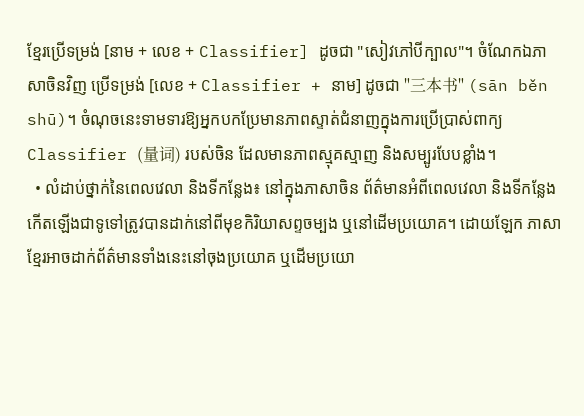ខ្មែរប្រើទម្រង់ [នាម + លេខ + Classifier] ដូចជា "សៀវភៅបីក្បាល"។ ចំណែកឯភាសាចិនវិញ ប្រើទម្រង់ [លេខ + Classifier + នាម] ដូចជា "三本书" (sān běn shū)។ ចំណុចនេះទាមទារឱ្យអ្នកបកប្រែមានភាពស្ទាត់ជំនាញក្នុងការប្រើប្រាស់ពាក្យClassifier (量词) របស់ចិន ដែលមានភាពស្មុគស្មាញ និងសម្បូរបែបខ្លាំង។
  • លំដាប់ថ្នាក់នៃពេលវេលា និងទីកន្លែង៖ នៅក្នុងភាសាចិន ព័ត៌មានអំពីពេលវេលា និងទីកន្លែងកើតឡើងជាទូទៅត្រូវបានដាក់នៅពីមុខកិរិយាសព្ទចម្បង ឬនៅដើមប្រយោគ។ ដោយឡែក ភាសាខ្មែរអាចដាក់ព័ត៌មានទាំងនេះនៅចុងប្រយោគ ឬដើមប្រយោ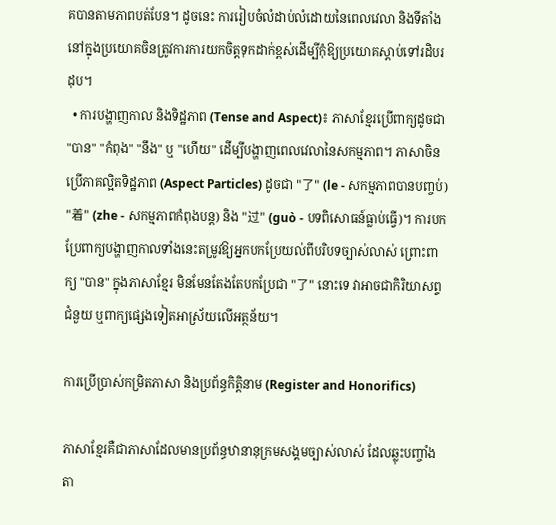គបានតាមភាពបត់បែន។ ដូចនេះ ការរៀបចំលំដាប់លំដោយនៃពេលវេលា និងទីតាំងនៅក្នុងប្រយោគចិនត្រូវការការយកចិត្តទុកដាក់ខ្ពស់ដើម្បីកុំឱ្យប្រយោគស្តាប់ទៅរដិបរដុប។
  • ការបង្ហាញកាល និងទិដ្ឋភាព (Tense and Aspect)៖ ភាសាខ្មែរប្រើពាក្យដូចជា "បាន" "កំពុង" "នឹង" ឬ "ហើយ" ដើម្បីបង្ហាញពេលវេលានៃសកម្មភាព។ ភាសាចិនប្រើភាគល្អិតទិដ្ឋភាព (Aspect Particles) ដូចជា "了" (le - សកម្មភាពបានបញ្ចប់) "着" (zhe - សកម្មភាពកំពុងបន្ត) និង "过" (guò - បទពិសោធន៍ធ្លាប់ធ្វើ)។ ការបកប្រែពាក្យបង្ហាញកាលទាំងនេះតម្រូវឱ្យអ្នកបកប្រែយល់ពីបរិបទច្បាស់លាស់ ព្រោះពាក្យ "បាន" ក្នុងភាសាខ្មែរ មិនមែនតែងតែបកប្រែជា "了" នោះទេ វាអាចជាកិរិយាសព្ទជំនួយ ឬពាក្យផ្សេងទៀតអាស្រ័យលើអត្ថន័យ។

ការប្រើប្រាស់កម្រិតភាសា និងប្រព័ន្ធកិត្តិនាម (Register and Honorifics)

ភាសាខ្មែរគឺជាភាសាដែលមានប្រព័ន្ធឋានានុក្រមសង្គមច្បាស់លាស់ ដែលឆ្លុះបញ្ចាំងតា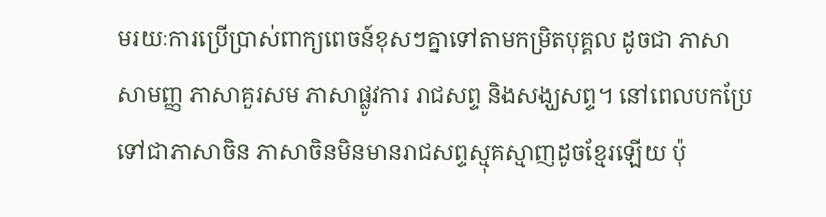មរយៈការប្រើប្រាស់ពាក្យពេចន៍ខុសៗគ្នាទៅតាមកម្រិតបុគ្គល ដូចជា ភាសាសាមញ្ញ ភាសាគួរសម ភាសាផ្លូវការ រាជសព្ទ និងសង្ឃសព្ទ។ នៅពេលបកប្រែទៅជាភាសាចិន ភាសាចិនមិនមានរាជសព្ទស្មុគស្មាញដូចខ្មែរឡើយ ប៉ុ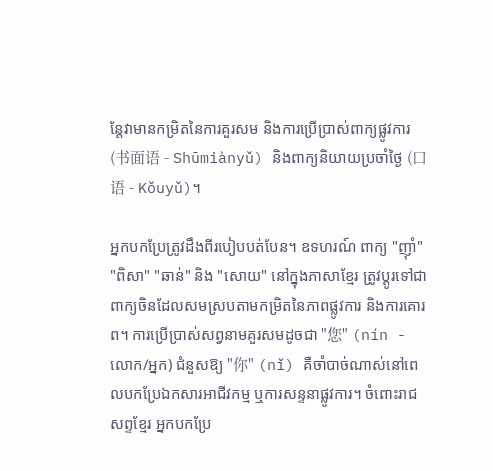ន្តែវាមានកម្រិតនៃការគួរសម និងការប្រើប្រាស់ពាក្យផ្លូវការ (书面语 - Shūmiànyǔ) និងពាក្យនិយាយប្រចាំថ្ងៃ (口语 - Kǒuyǔ)។

អ្នកបកប្រែត្រូវដឹងពីរបៀបបត់បែន។ ឧទហរណ៍ ពាក្យ "ញ៉ាំ" "ពិសា" "ឆាន់" និង "សោយ" នៅក្នុងភាសាខ្មែរ ត្រូវប្តូរទៅជាពាក្យចិនដែលសមស្របតាមកម្រិតនៃភាពផ្លូវការ និងការគោរព។ ការប្រើប្រាស់សព្វនាមគួរសមដូចជា "您" (nín - លោក/អ្នក) ជំនួសឱ្យ "你" (nǐ) គឺចាំបាច់ណាស់នៅពេលបកប្រែឯកសារអាជីវកម្ម ឬការសន្ទនាផ្លូវការ។ ចំពោះរាជសព្ទខ្មែរ អ្នកបកប្រែ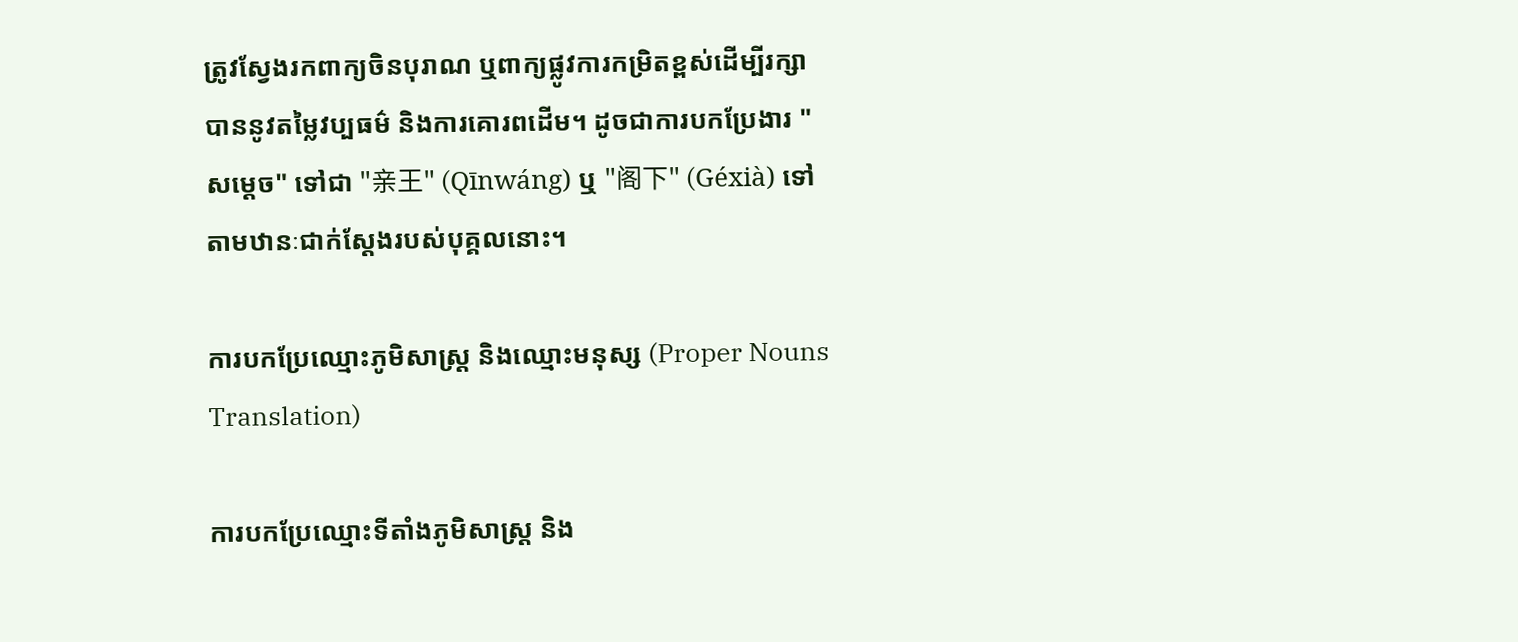ត្រូវស្វែងរកពាក្យចិនបុរាណ ឬពាក្យផ្លូវការកម្រិតខ្ពស់ដើម្បីរក្សាបាននូវតម្លៃវប្បធម៌ និងការគោរពដើម។ ដូចជាការបកប្រែងារ "សម្តេច" ទៅជា "亲王" (Qīnwáng) ឬ "阁下" (Géxià) ទៅតាមឋានៈជាក់ស្តែងរបស់បុគ្គលនោះ។

ការបកប្រែឈ្មោះភូមិសាស្ត្រ និងឈ្មោះមនុស្ស (Proper Nouns Translation)

ការបកប្រែឈ្មោះទីតាំងភូមិសាស្ត្រ និង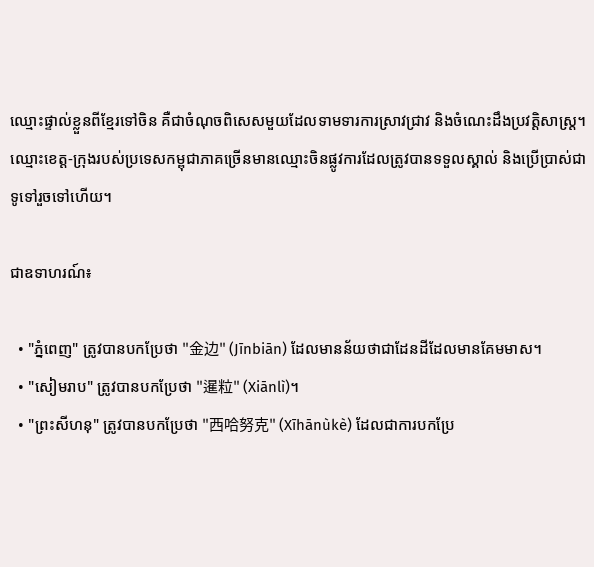ឈ្មោះផ្ទាល់ខ្លួនពីខ្មែរទៅចិន គឺជាចំណុចពិសេសមួយដែលទាមទារការស្រាវជ្រាវ និងចំណេះដឹងប្រវត្តិសាស្ត្រ។ ឈ្មោះខេត្ត-ក្រុងរបស់ប្រទេសកម្ពុជាភាគច្រើនមានឈ្មោះចិនផ្លូវការដែលត្រូវបានទទួលស្គាល់ និងប្រើប្រាស់ជាទូទៅរួចទៅហើយ។

ជាឧទាហរណ៍៖

  • "ភ្នំពេញ" ត្រូវបានបកប្រែថា "金边" (Jīnbiān) ដែលមានន័យថាជាដែនដីដែលមានគែមមាស។
  • "សៀមរាប" ត្រូវបានបកប្រែថា "暹粒" (Xiānlì)។
  • "ព្រះសីហនុ" ត្រូវបានបកប្រែថា "西哈努克" (Xīhānùkè) ដែលជាការបកប្រែ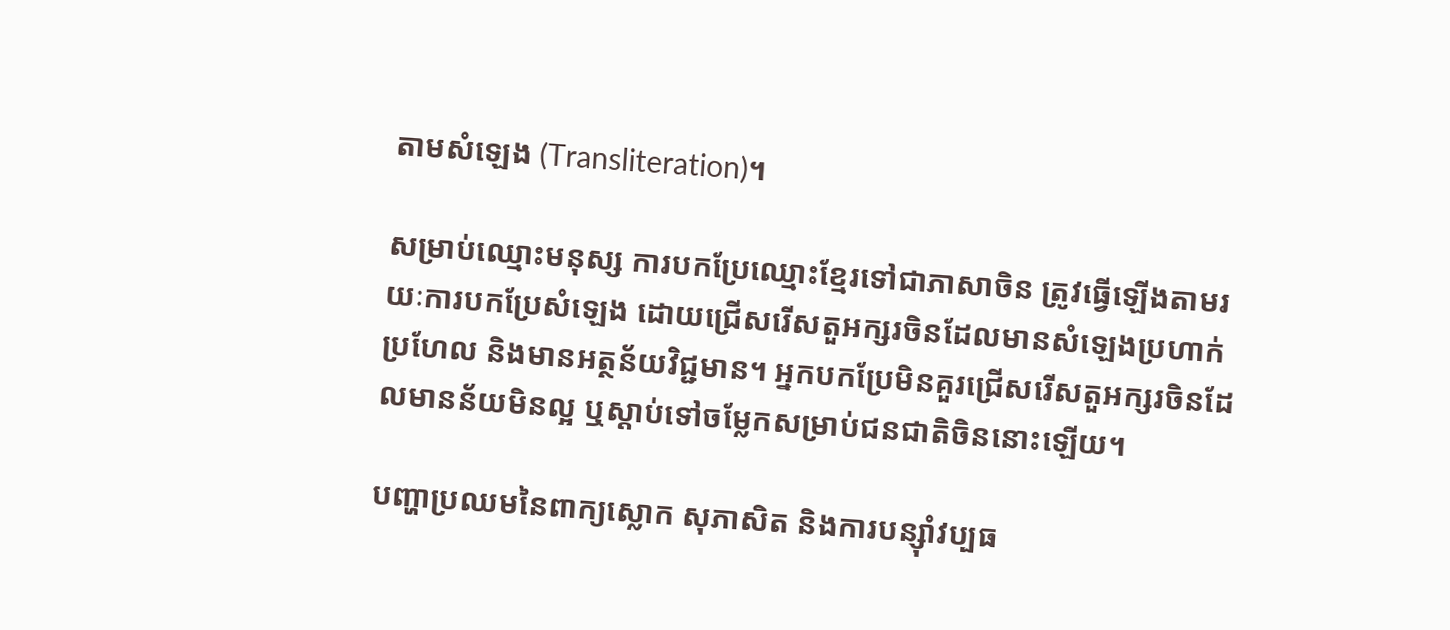តាមសំឡេង (Transliteration)។

សម្រាប់ឈ្មោះមនុស្ស ការបកប្រែឈ្មោះខ្មែរទៅជាភាសាចិន ត្រូវធ្វើឡើងតាមរយៈការបកប្រែសំឡេង ដោយជ្រើសរើសតួអក្សរចិនដែលមានសំឡេងប្រហាក់ប្រហែល និងមានអត្ថន័យវិជ្ជមាន។ អ្នកបកប្រែមិនគួរជ្រើសរើសតួអក្សរចិនដែលមានន័យមិនល្អ ឬស្តាប់ទៅចម្លែកសម្រាប់ជនជាតិចិននោះឡើយ។

បញ្ហាប្រឈមនៃពាក្យស្លោក សុភាសិត និងការបន្ស៊ាំវប្បធ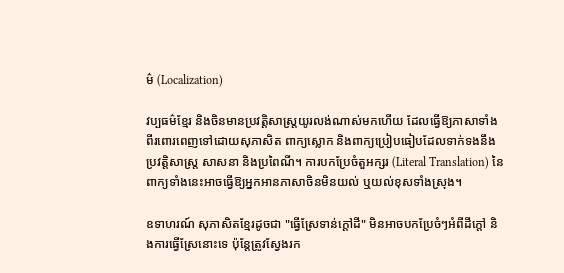ម៌ (Localization)

វប្បធម៌ខ្មែរ និងចិនមានប្រវត្តិសាស្ត្រយូរលង់ណាស់មកហើយ ដែលធ្វើឱ្យភាសាទាំងពីរពោរពេញទៅដោយសុភាសិត ពាក្យស្លោក និងពាក្យប្រៀបធៀបដែលទាក់ទងនឹងប្រវត្តិសាស្ត្រ សាសនា និងប្រពៃណី។ ការបកប្រែចំតួអក្សរ (Literal Translation) នៃពាក្យទាំងនេះអាចធ្វើឱ្យអ្នកអានភាសាចិនមិនយល់ ឬយល់ខុសទាំងស្រុង។

ឧទាហរណ៍ សុភាសិតខ្មែរដូចជា "ធ្វើស្រែទាន់ក្តៅដី" មិនអាចបកប្រែចំៗអំពីដីក្តៅ និងការធ្វើស្រែនោះទេ ប៉ុន្តែត្រូវស្វែងរក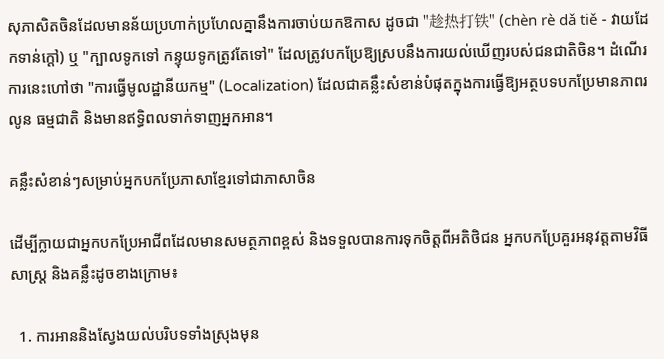សុភាសិតចិនដែលមានន័យប្រហាក់ប្រហែលគ្នានឹងការចាប់យកឱកាស ដូចជា "趁热打铁" (chèn rè dǎ tiě - វាយដែកទាន់ក្តៅ) ឬ "ក្បាលទូកទៅ កន្ទុយទូកត្រូវតែទៅ" ដែលត្រូវបកប្រែឱ្យស្របនឹងការយល់ឃើញរបស់ជនជាតិចិន។ ដំណើរការនេះហៅថា "ការធ្វើមូលដ្ឋានីយកម្ម" (Localization) ដែលជាគន្លឹះសំខាន់បំផុតក្នុងការធ្វើឱ្យអត្ថបទបកប្រែមានភាពរលូន ធម្មជាតិ និងមានឥទ្ធិពលទាក់ទាញអ្នកអាន។

គន្លឹះសំខាន់ៗសម្រាប់អ្នកបកប្រែភាសាខ្មែរទៅជាភាសាចិន

ដើម្បីក្លាយជាអ្នកបកប្រែអាជីពដែលមានសមត្ថភាពខ្ពស់ និងទទួលបានការទុកចិត្តពីអតិថិជន អ្នកបកប្រែគួរអនុវត្តតាមវិធីសាស្ត្រ និងគន្លឹះដូចខាងក្រោម៖

  1. ការអាននិងស្វែងយល់បរិបទទាំងស្រុងមុន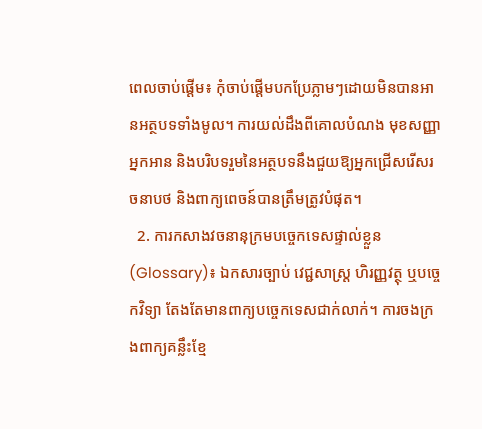ពេលចាប់ផ្តើម៖ កុំចាប់ផ្តើមបកប្រែភ្លាមៗដោយមិនបានអានអត្ថបទទាំងមូល។ ការយល់ដឹងពីគោលបំណង មុខសញ្ញាអ្នកអាន និងបរិបទរួមនៃអត្ថបទនឹងជួយឱ្យអ្នកជ្រើសរើសរចនាបថ និងពាក្យពេចន៍បានត្រឹមត្រូវបំផុត។
  2. ការកសាងវចនានុក្រមបច្ចេកទេសផ្ទាល់ខ្លួន (Glossary)៖ ឯកសារច្បាប់ វេជ្ជសាស្ត្រ ហិរញ្ញវត្ថុ ឬបច្ចេកវិទ្យា តែងតែមានពាក្យបច្ចេកទេសជាក់លាក់។ ការចងក្រងពាក្យគន្លឹះខ្មែ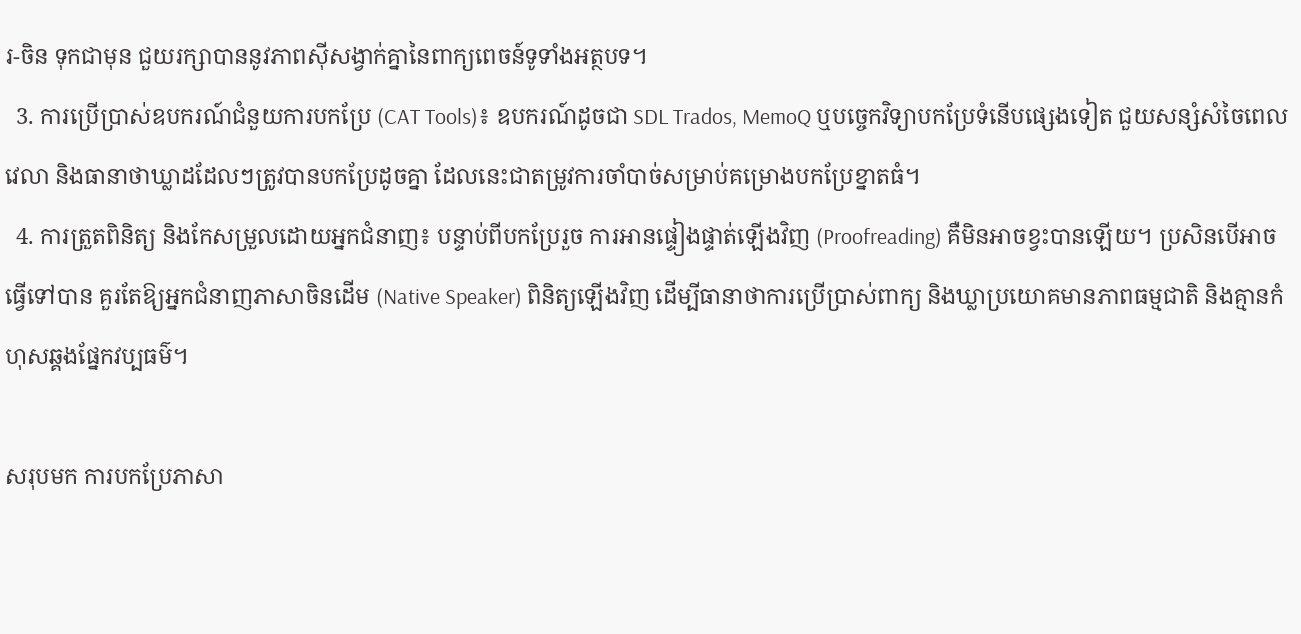រ-ចិន ទុកជាមុន ជួយរក្សាបាននូវភាពស៊ីសង្វាក់គ្នានៃពាក្យពេចន៍ទូទាំងអត្ថបទ។
  3. ការប្រើប្រាស់ឧបករណ៍ជំនួយការបកប្រែ (CAT Tools)៖ ឧបករណ៍ដូចជា SDL Trados, MemoQ ឬបច្ចេកវិទ្យាបកប្រែទំនើបផ្សេងទៀត ជួយសន្សំសំចៃពេលវេលា និងធានាថាឃ្លាដដែលៗត្រូវបានបកប្រែដូចគ្នា ដែលនេះជាតម្រូវការចាំបាច់សម្រាប់គម្រោងបកប្រែខ្នាតធំ។
  4. ការត្រួតពិនិត្យ និងកែសម្រួលដោយអ្នកជំនាញ៖ បន្ទាប់ពីបកប្រែរួច ការអានផ្ទៀងផ្ទាត់ឡើងវិញ (Proofreading) គឺមិនអាចខ្វះបានឡើយ។ ប្រសិនបើអាចធ្វើទៅបាន គួរតែឱ្យអ្នកជំនាញភាសាចិនដើម (Native Speaker) ពិនិត្យឡើងវិញ ដើម្បីធានាថាការប្រើប្រាស់ពាក្យ និងឃ្លាប្រយោគមានភាពធម្មជាតិ និងគ្មានកំហុសឆ្គងផ្នែកវប្បធម៌។

សរុបមក ការបកប្រែភាសា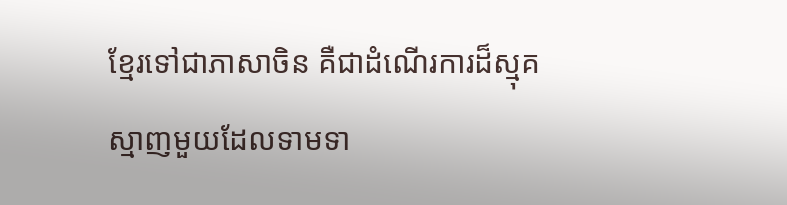ខ្មែរទៅជាភាសាចិន គឺជាដំណើរការដ៏ស្មុគស្មាញមួយដែលទាមទា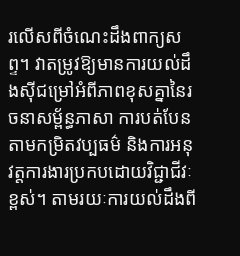រលើសពីចំណេះដឹងពាក្យសព្ទ។ វាតម្រូវឱ្យមានការយល់ដឹងស៊ីជម្រៅអំពីភាពខុសគ្នានៃរចនាសម្ព័ន្ធភាសា ការបត់បែនតាមកម្រិតវប្បធម៌ និងការអនុវត្តការងារប្រកបដោយវិជ្ជាជីវៈខ្ពស់។ តាមរយៈការយល់ដឹងពី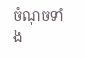ចំណុចទាំង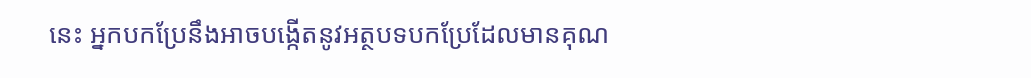នេះ អ្នកបកប្រែនឹងអាចបង្កើតនូវអត្ថបទបកប្រែដែលមានគុណ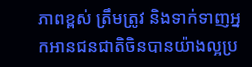ភាពខ្ពស់ ត្រឹមត្រូវ និងទាក់ទាញអ្នកអានជនជាតិចិនបានយ៉ាងល្អប្រ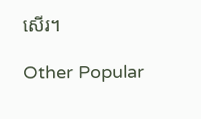សើរ។

Other Popular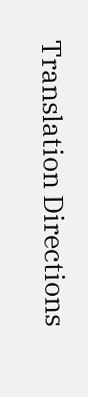Translation Directions